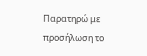Παρατηρώ με προσήλωση το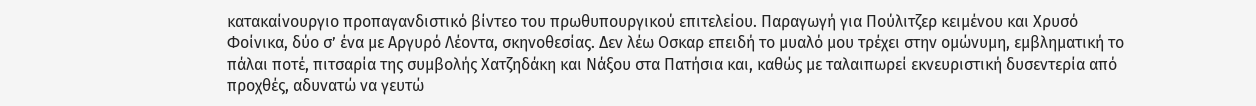κατακαίνουργιο προπαγανδιστικό βίντεο του πρωθυπουργικού επιτελείου. Παραγωγή για Πούλιτζερ κειμένου και Χρυσό Φοίνικα, δύο σ’ ένα με Αργυρό Λέοντα, σκηνοθεσίας. Δεν λέω Οσκαρ επειδή το μυαλό μου τρέχει στην ομώνυμη, εμβληματική το πάλαι ποτέ, πιτσαρία της συμβολής Χατζηδάκη και Νάξου στα Πατήσια και, καθώς με ταλαιπωρεί εκνευριστική δυσεντερία από προχθές, αδυνατώ να γευτώ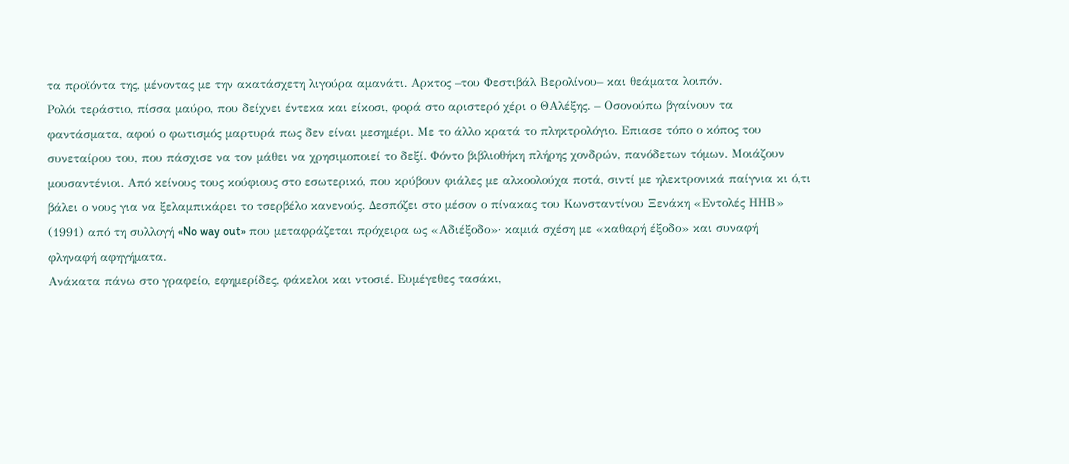τα προϊόντα της, μένοντας με την ακατάσχετη λιγούρα αμανάτι. Αρκτος –του Φεστιβάλ Βερολίνου– και θεάματα λοιπόν.
Ρολόι τεράστιο, πίσσα μαύρο, που δείχνει έντεκα και είκοσι, φορά στο αριστερό χέρι ο ΘΑλέξης. – Οσονούπω βγαίνουν τα φαντάσματα, αφού ο φωτισμός μαρτυρά πως δεν είναι μεσημέρι. Με το άλλο κρατά το πληκτρολόγιο. Επιασε τόπο ο κόπος του συνεταίρου του, που πάσχισε να τον μάθει να χρησιμοποιεί το δεξί. Φόντο βιβλιοθήκη πλήρης χονδρών, πανόδετων τόμων. Μοιάζουν μουσαντένιοι. Από κείνους τους κούφιους στο εσωτερικό, που κρύβουν φιάλες με αλκοολούχα ποτά, σιντί με ηλεκτρονικά παίγνια κι ό,τι βάλει ο νους για να ξελαμπικάρει το τσερβέλο κανενούς. Δεσπόζει στο μέσον ο πίνακας του Κωνσταντίνου Ξενάκη «Εντολές ΗΗΒ» (1991) από τη συλλογή «No way out» που μεταφράζεται πρόχειρα ως «Αδιέξοδο»· καμιά σχέση με «καθαρή έξοδο» και συναφή φληναφή αφηγήματα.
Ανάκατα πάνω στο γραφείο, εφημερίδες, φάκελοι και ντοσιέ. Ευμέγεθες τασάκι,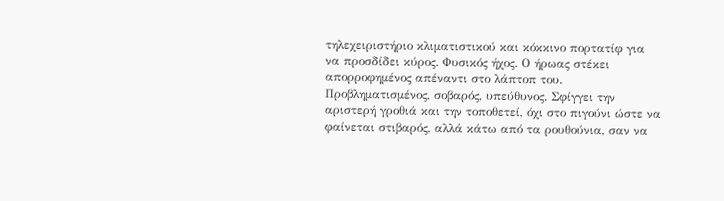τηλεχειριστήριο κλιματιστικού και κόκκινο πορτατίφ για να προσδίδει κύρος. Φυσικός ήχος. Ο ήρωας στέκει απορροφημένος απέναντι στο λάπτοπ του. Προβληματισμένος, σοβαρός, υπεύθυνος. Σφίγγει την αριστερή γροθιά και την τοποθετεί, όχι στο πιγούνι ώστε να φαίνεται στιβαρός, αλλά κάτω από τα ρουθούνια, σαν να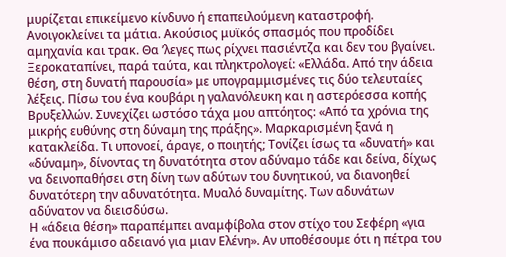μυρίζεται επικείμενο κίνδυνο ή επαπειλούμενη καταστροφή. Ανοιγοκλείνει τα μάτια. Ακούσιος μυϊκός σπασμός που προδίδει αμηχανία και τρακ. Θα ’λεγες πως ρίχνει πασιέντζα και δεν του βγαίνει.
Ξεροκαταπίνει, παρά ταύτα, και πληκτρολογεί: «Ελλάδα. Από την άδεια θέση, στη δυνατή παρουσία» με υπογραμμισμένες τις δύο τελευταίες λέξεις. Πίσω του ένα κουβάρι η γαλανόλευκη και η αστερόεσσα κοπής Βρυξελλών. Συνεχίζει ωστόσο τάχα μου απτόητος: «Από τα χρόνια της μικρής ευθύνης στη δύναμη της πράξης». Μαρκαρισμένη ξανά η κατακλείδα. Τι υπονοεί, άραγε, ο ποιητής; Τονίζει ίσως τα «δυνατή» και «δύναμη», δίνοντας τη δυνατότητα στον αδύναμο τάδε και δείνα, δίχως να δεινοπαθήσει στη δίνη των αδύτων του δυνητικού, να διανοηθεί δυνατότερη την αδυνατότητα. Μυαλό δυναμίτης. Των αδυνάτων αδύνατον να διεισδύσω.
Η «άδεια θέση» παραπέμπει αναμφίβολα στον στίχο του Σεφέρη «για ένα πουκάμισο αδειανό για μιαν Ελένη». Αν υποθέσουμε ότι η πέτρα του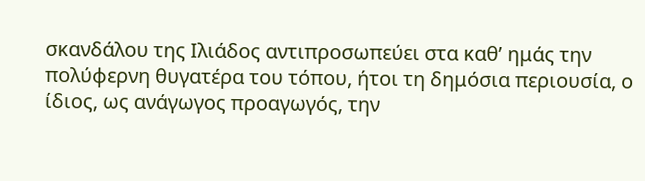σκανδάλου της Ιλιάδος αντιπροσωπεύει στα καθ’ ημάς την πολύφερνη θυγατέρα του τόπου, ήτοι τη δημόσια περιουσία, ο ίδιος, ως ανάγωγος προαγωγός, την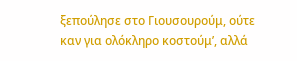ξεπούλησε στο Γιουσουρούμ, ούτε καν για ολόκληρο κοστούμ’, αλλά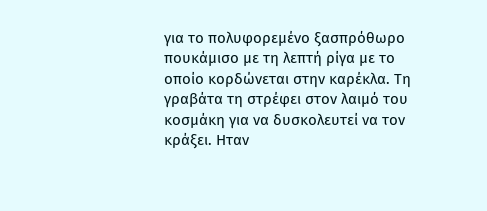για το πολυφορεμένο ξασπρόθωρο πουκάμισο με τη λεπτή ρίγα με το οποίο κορδώνεται στην καρέκλα. Τη γραβάτα τη στρέφει στον λαιμό του κοσμάκη για να δυσκολευτεί να τον κράξει. Ηταν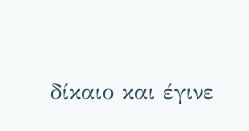δίκαιο και έγινε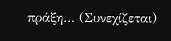πράξη… (Συνεχίζεται)